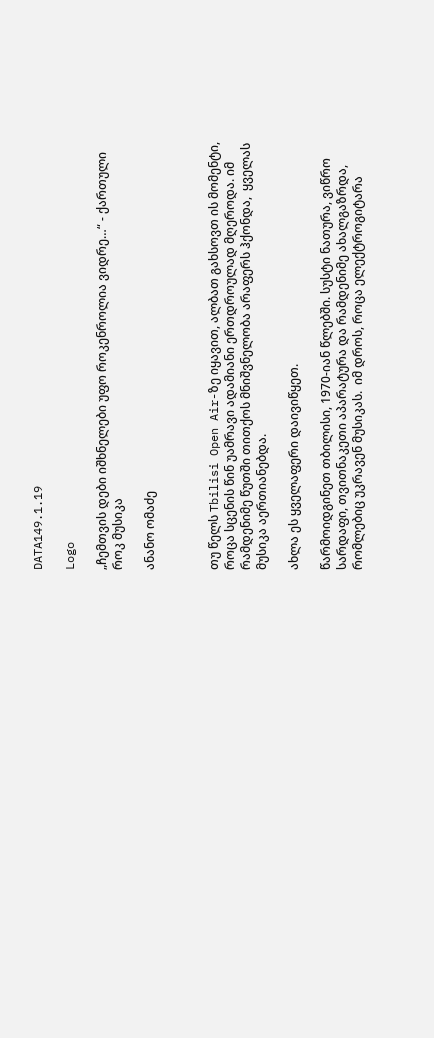DATA149.1.19

Logo

„ჩემთვის დები იშხნელები უფო როკენროლია ვიდრე…“ - ქართული როკ მუსიკა

ანანო ომაძე



თუ წელს Tbilisi Open Air-ზე იყავით, ალბათ გახსოვთ ის მომენტი, როცა სცენის წინ უამრავი ადამიანი ერთდროულად მღეროდა. იმ რამდენიმე წუთში თითქოს მნიშვნელობა არაფერს ჰქონდა,  ყველას მუსიკა აერთიანებდა.

ახლა ეს ყველაფერი დაივიწყეთ.

წარმოიდგინეთ თბილისი, 1970-იან წლებში. სუსტი ნათურა, ვიწრო სარდაფი, თვითნაკეთი აპარატურა და რამდენიმე ახალგაზრდა, რომლებიც უკრავენ მუსიკას.  იმ დროს, როცა ელექტროგიტარა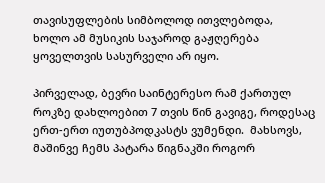თავისუფლების სიმბოლოდ ითვლებოდა,  ხოლო ამ მუსიკის საჯაროდ გაჟღერება ყოველთვის სასურველი არ იყო.

პირველად, ბევრი საინტერესო რამ ქართულ როკზე დახლოებით 7 თვის წინ გავიგე, როდესაც ერთ-ერთ იუთუბპოდკასტს ვუმენდი.  მახსოვს, მაშინვე ჩემს პატარა წიგნაკში როგორ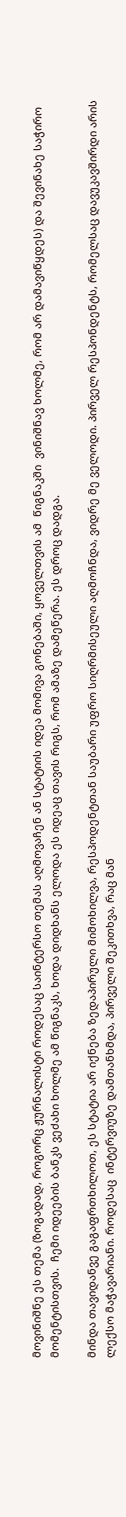მოვინიშნე ეს თემა (ზოგადად, როგორც ჟურნალისტი როდესაც საინტერსო თემას აღმოვაჩენ ან სტატიის იდეა მომივა გონებაში, ყოველთვის ამ  წიგნაკში  ვინიშნავ ხოლმე, რომ არ დამავიწყდეს) და შევინახე საჭირო მომენტისთვის.  ჩემი იდეების ბანკს ვეძახი ხოლმე ამ წიგნაკს, ხოდა დიდხანს ელოდა ეს იდეაც თავის რიგს, რომ ამაზე დამეწერა. ეს დროც დადგა.

მინდა თავიდანვე გაგაფრთხილოთ, ეს სტატია არ იქნება ზედაპირული მიმოხილვა, რესპოდენტთან საუბარი უფრო სიღრმისეული აღმოჩნდა, ვიდრე მე ველოდი. პირველ რესპონდენტს, რომელსაც დავუკავშირდი არის ლექსო მაჭავარიანი. როდესაც  ინტერვიუზე დამთანხმდა, პირველი შეკითხვა, რაც მან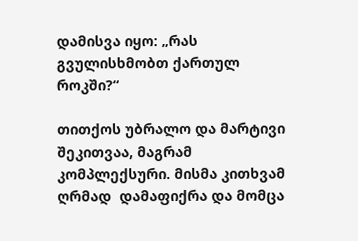დამისვა იყო: „რას გვულისხმობთ ქართულ როკში?“

თითქოს უბრალო და მარტივი შეკითვაა, მაგრამ კომპლექსური. მისმა კითხვამ ღრმად  დამაფიქრა და მომცა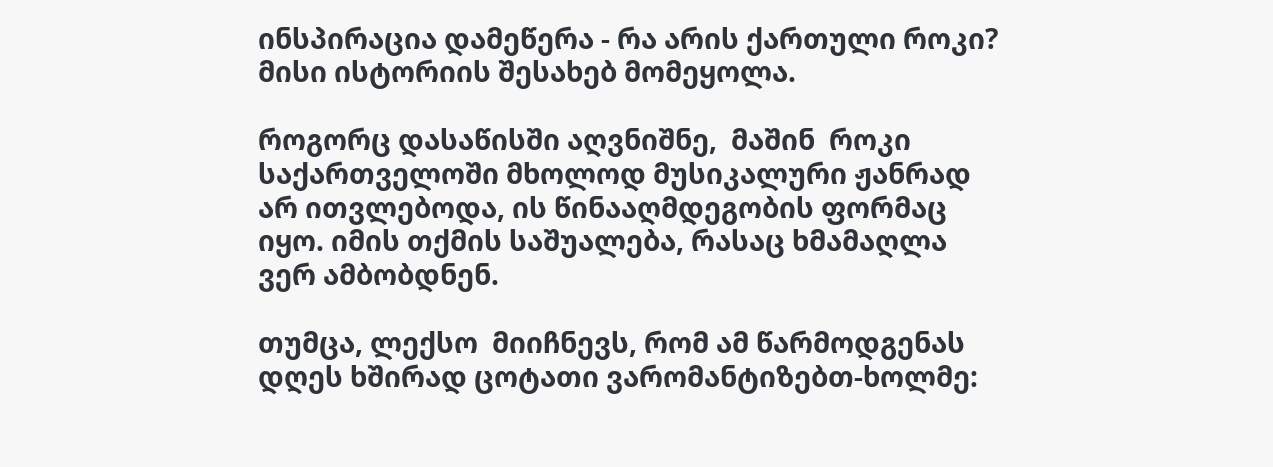ინსპირაცია დამეწერა - რა არის ქართული როკი?  მისი ისტორიის შესახებ მომეყოლა.

როგორც დასაწისში აღვნიშნე,  მაშინ  როკი საქართველოში მხოლოდ მუსიკალური ჟანრად არ ითვლებოდა, ის წინააღმდეგობის ფორმაც იყო. იმის თქმის საშუალება, რასაც ხმამაღლა ვერ ამბობდნენ.

თუმცა, ლექსო  მიიჩნევს, რომ ამ წარმოდგენას დღეს ხშირად ცოტათი ვარომანტიზებთ-ხოლმე: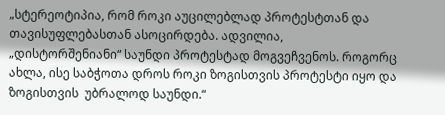„სტერეოტიპია, რომ როკი აუცილებლად პროტესტთან და თავისუფლებასთან ასოცირდება. ადვილია, „დისტორშენიანი“ საუნდი პროტესტად მოგვეჩვენოს. როგორც ახლა, ისე საბჭოთა დროს როკი ზოგისთვის პროტესტი იყო და ზოგისთვის  უბრალოდ საუნდი.“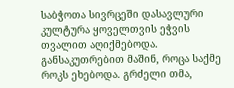საბჭოთა სივრცეში დასავლური კულტურა ყოველთვის ეჭვის თვალით აღიქმებოდა. განსაკუთრებით მაშინ, როცა საქმე როკს ეხებოდა. გრძელი თმა,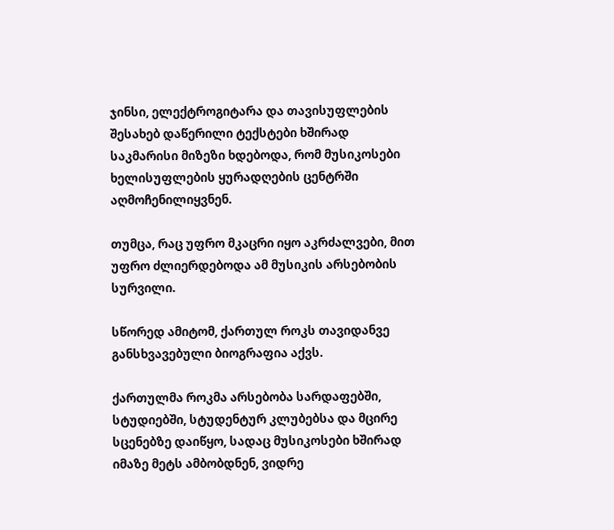ჯინსი, ელექტროგიტარა და თავისუფლების შესახებ დაწერილი ტექსტები ხშირად საკმარისი მიზეზი ხდებოდა, რომ მუსიკოსები ხელისუფლების ყურადღების ცენტრში აღმოჩენილიყვნენ.

თუმცა, რაც უფრო მკაცრი იყო აკრძალვები, მით უფრო ძლიერდებოდა ამ მუსიკის არსებობის  სურვილი.

სწორედ ამიტომ, ქართულ როკს თავიდანვე განსხვავებული ბიოგრაფია აქვს.

ქართულმა როკმა არსებობა სარდაფებში, სტუდიებში, სტუდენტურ კლუბებსა და მცირე სცენებზე დაიწყო, სადაც მუსიკოსები ხშირად იმაზე მეტს ამბობდნენ, ვიდრე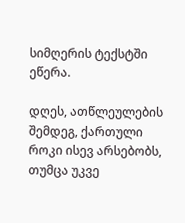სიმღერის ტექსტში ეწერა.

დღეს, ათწლეულების შემდეგ, ქართული როკი ისევ არსებობს, თუმცა უკვე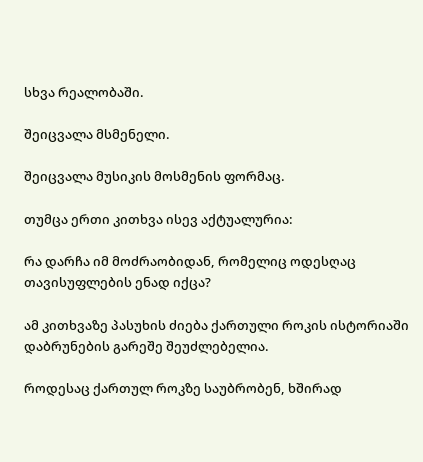სხვა რეალობაში.

შეიცვალა მსმენელი.

შეიცვალა მუსიკის მოსმენის ფორმაც.

თუმცა ერთი კითხვა ისევ აქტუალურია:

რა დარჩა იმ მოძრაობიდან, რომელიც ოდესღაც თავისუფლების ენად იქცა?

ამ კითხვაზე პასუხის ძიება ქართული როკის ისტორიაში დაბრუნების გარეშე შეუძლებელია.

როდესაც ქართულ როკზე საუბრობენ, ხშირად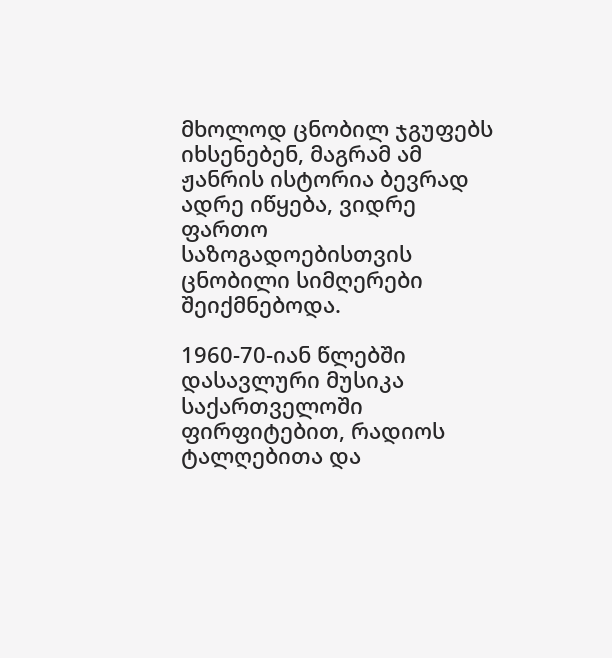მხოლოდ ცნობილ ჯგუფებს იხსენებენ, მაგრამ ამ ჟანრის ისტორია ბევრად ადრე იწყება, ვიდრე ფართო საზოგადოებისთვის ცნობილი სიმღერები შეიქმნებოდა.

1960-70-იან წლებში დასავლური მუსიკა საქართველოში ფირფიტებით, რადიოს ტალღებითა და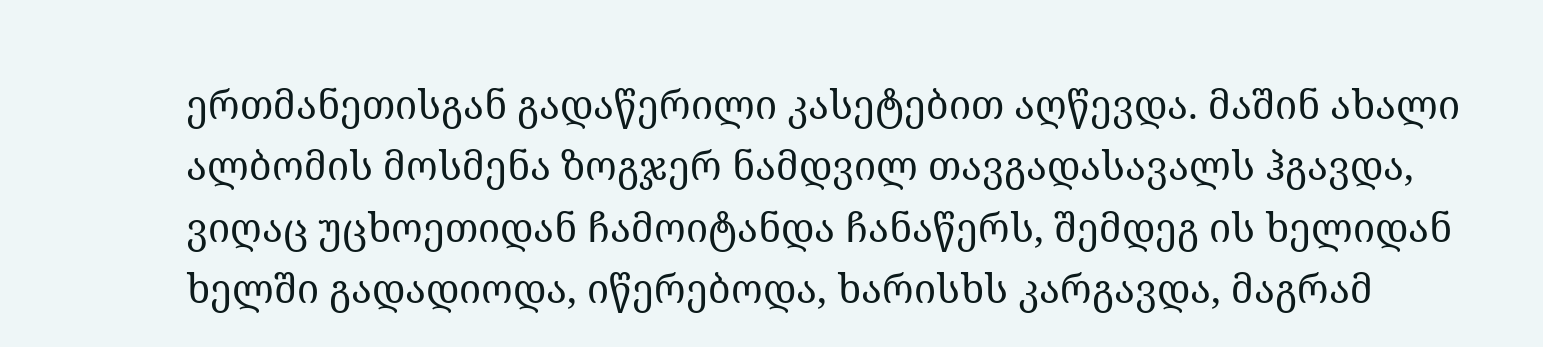ერთმანეთისგან გადაწერილი კასეტებით აღწევდა. მაშინ ახალი ალბომის მოსმენა ზოგჯერ ნამდვილ თავგადასავალს ჰგავდა,  ვიღაც უცხოეთიდან ჩამოიტანდა ჩანაწერს, შემდეგ ის ხელიდან ხელში გადადიოდა, იწერებოდა, ხარისხს კარგავდა, მაგრამ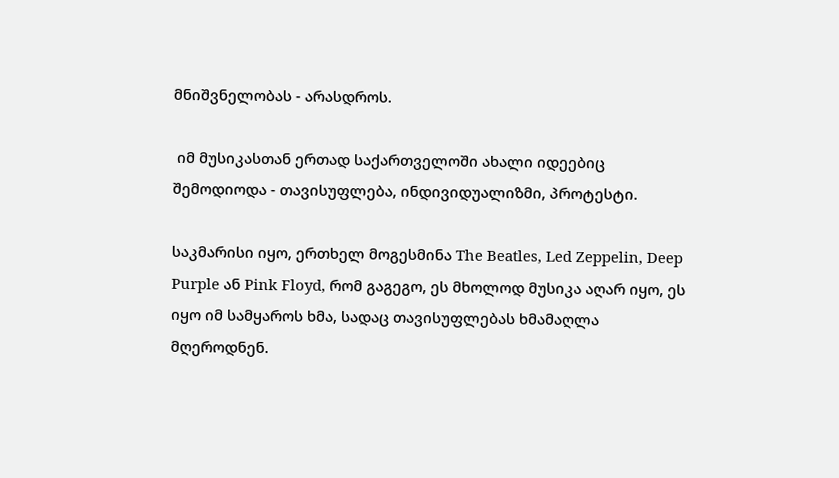მნიშვნელობას - არასდროს.

 იმ მუსიკასთან ერთად საქართველოში ახალი იდეებიც შემოდიოდა - თავისუფლება, ინდივიდუალიზმი, პროტესტი.

საკმარისი იყო, ერთხელ მოგესმინა The Beatles, Led Zeppelin, Deep Purple ან Pink Floyd, რომ გაგეგო, ეს მხოლოდ მუსიკა აღარ იყო, ეს იყო იმ სამყაროს ხმა, სადაც თავისუფლებას ხმამაღლა მღეროდნენ.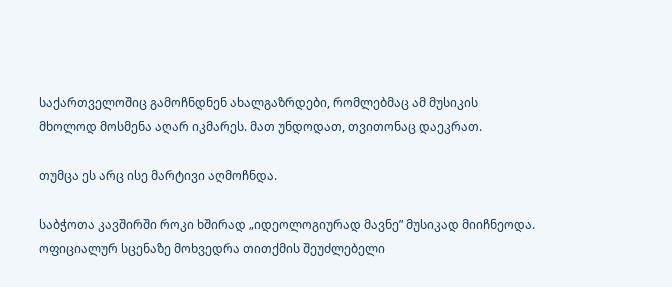საქართველოშიც გამოჩნდნენ ახალგაზრდები, რომლებმაც ამ მუსიკის მხოლოდ მოსმენა აღარ იკმარეს. მათ უნდოდათ, თვითონაც დაეკრათ.

თუმცა ეს არც ისე მარტივი აღმოჩნდა.

საბჭოთა კავშირში როკი ხშირად „იდეოლოგიურად მავნე” მუსიკად მიიჩნეოდა. ოფიციალურ სცენაზე მოხვედრა თითქმის შეუძლებელი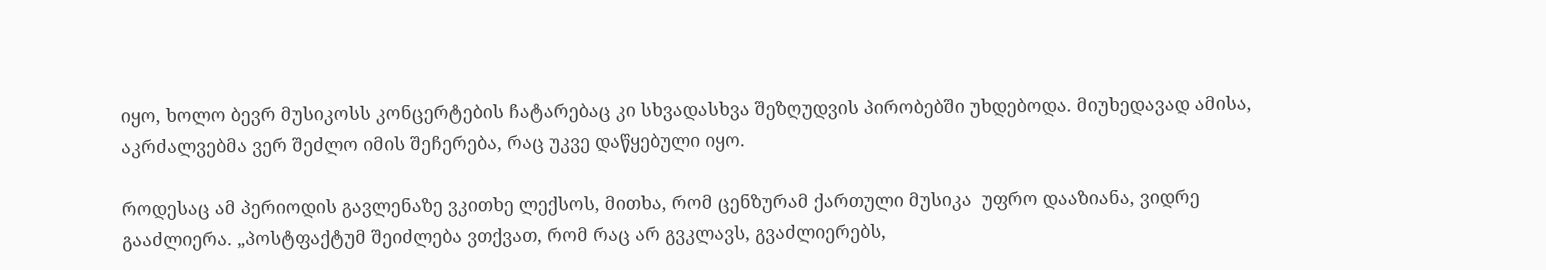იყო, ხოლო ბევრ მუსიკოსს კონცერტების ჩატარებაც კი სხვადასხვა შეზღუდვის პირობებში უხდებოდა. მიუხედავად ამისა, აკრძალვებმა ვერ შეძლო იმის შეჩერება, რაც უკვე დაწყებული იყო.

როდესაც ამ პერიოდის გავლენაზე ვკითხე ლექსოს, მითხა, რომ ცენზურამ ქართული მუსიკა  უფრო დააზიანა, ვიდრე გააძლიერა. „პოსტფაქტუმ შეიძლება ვთქვათ, რომ რაც არ გვკლავს, გვაძლიერებს,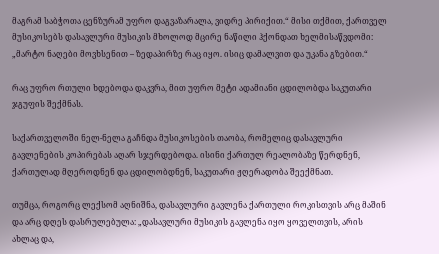მაგრამ საბჭოთა ცენზურამ უფრო დაგვაზარალა, ვიდრე პირიქით.“ მისი თქმით, ქართველ მუსიკოსებს დასავლური მუსიკის მხოლოდ მცირე ნაწილი ჰქონდათ ხელმისაწვდომი: „მარტო ნაღები მოვხსენით – ზედაპირზე რაც იყო. ისიც დამალვით და უკანა გზებით.“

რაც უფრო რთული ხდებოდა დაკვრა, მით უფრო მეტი ადამიანი ცდილობდა საკუთარი ჯგუფის შექმნას.

საქართველოში ნელ-ნელა გაჩნდა მუსიკოსების თაობა, რომელიც დასავლური გავლენების კოპირებას აღარ სჯერდებოდა. ისინი ქართულ რეალობაზე წერდნენ, ქართულად მღეროდნენ და ცდილობდნენ, საკუთარი ჟღერადობა შეექმნათ.

თუმცა, როგორც ლექსომ აღნიშნა, დასავლური გავლენა ქართული როკისთვის არც მაშინ და არც დღეს დასრულებულა: „დასავლური მუსიკის გავლენა იყო ყოველთვის, არის ახლაც და,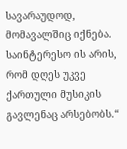სავარაუდოდ, მომავალშიც იქნება. საინტერესო ის არის, რომ დღეს უკვე ქართული მუსიკის გავლენაც არსებობს.“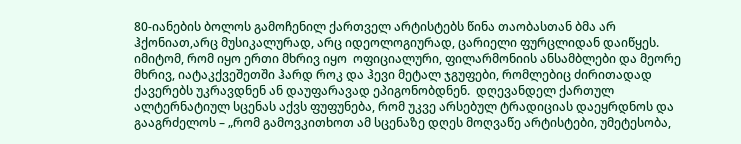80-იანების ბოლოს გამოჩენილ ქართველ არტისტებს წინა თაობასთან ბმა არ ჰქონიათ,არც მუსიკალურად, არც იდეოლოგიურად, ცარიელი ფურცლიდან დაიწყეს. იმიტომ, რომ იყო ერთი მხრივ იყო  ოფიციალური, ფილარმონიის ანსამბლები და მეორე მხრივ, იატაკქვეშეთში ჰარდ როკ და ჰევი მეტალ ჯგუფები, რომლებიც ძირითადად ქავერებს უკრავდნენ ან დაუფარავად ეპიგონობდნენ.  დღევანდელ ქართულ ალტერნატიულ სცენას აქვს ფუფუნება, რომ უკვე არსებულ ტრადიციას დაეყრდნოს და გააგრძელოს – „რომ გამოვკითხოთ ამ სცენაზე დღეს მოღვაწე არტისტები, უმეტესობა,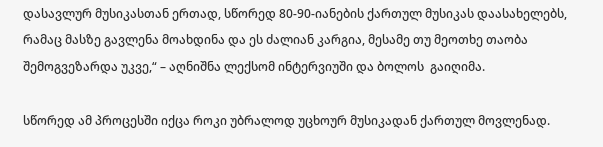დასავლურ მუსიკასთან ერთად, სწორედ 80-90-იანების ქართულ მუსიკას დაასახელებს, რამაც მასზე გავლენა მოახდინა და ეს ძალიან კარგია, მესამე თუ მეოთხე თაობა შემოგვეზარდა უკვე,“ – აღნიშნა ლექსომ ინტერვიუში და ბოლოს  გაიღიმა.

სწორედ ამ პროცესში იქცა როკი უბრალოდ უცხოურ მუსიკადან ქართულ მოვლენად.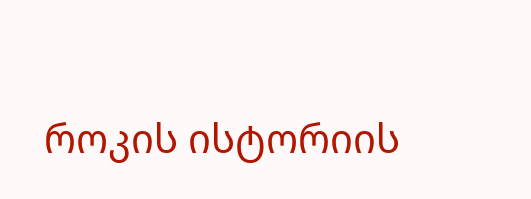როკის ისტორიის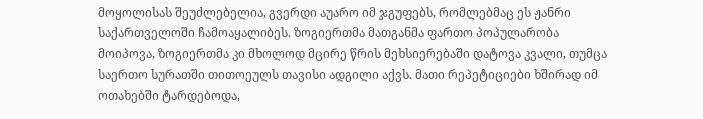მოყოლისას შეუძლებელია, გვერდი აუარო იმ ჯგუფებს, რომლებმაც ეს ჟანრი საქართველოში ჩამოაყალიბეს. ზოგიერთმა მათგანმა ფართო პოპულარობა მოიპოვა, ზოგიერთმა კი მხოლოდ მცირე წრის მეხსიერებაში დატოვა კვალი, თუმცა საერთო სურათში თითოეულს თავისი ადგილი აქვს. მათი რეპეტიციები ხშირად იმ ოთახებში ტარდებოდა,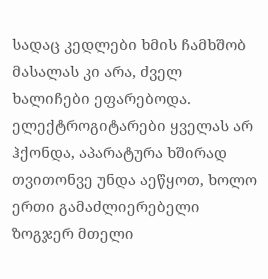სადაც კედლები ხმის ჩამხშობ მასალას კი არა, ძველ ხალიჩები ეფარებოდა. ელექტროგიტარები ყველას არ ჰქონდა, აპარატურა ხშირად თვითონვე უნდა აეწყოთ, ხოლო ერთი გამაძლიერებელი ზოგჯერ მთელი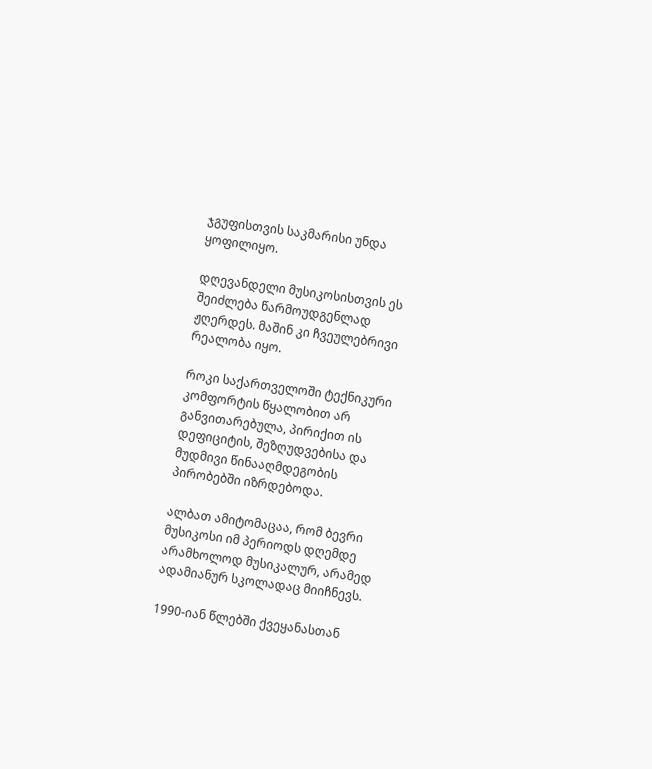ჯგუფისთვის საკმარისი უნდა ყოფილიყო.

დღევანდელი მუსიკოსისთვის ეს შეიძლება წარმოუდგენლად ჟღერდეს. მაშინ კი ჩვეულებრივი რეალობა იყო.

როკი საქართველოში ტექნიკური კომფორტის წყალობით არ განვითარებულა, პირიქით ის დეფიციტის, შეზღუდვებისა და მუდმივი წინააღმდეგობის პირობებში იზრდებოდა.

ალბათ ამიტომაცაა, რომ ბევრი მუსიკოსი იმ პერიოდს დღემდე არამხოლოდ მუსიკალურ, არამედ ადამიანურ სკოლადაც მიიჩნევს.

1990-იან წლებში ქვეყანასთან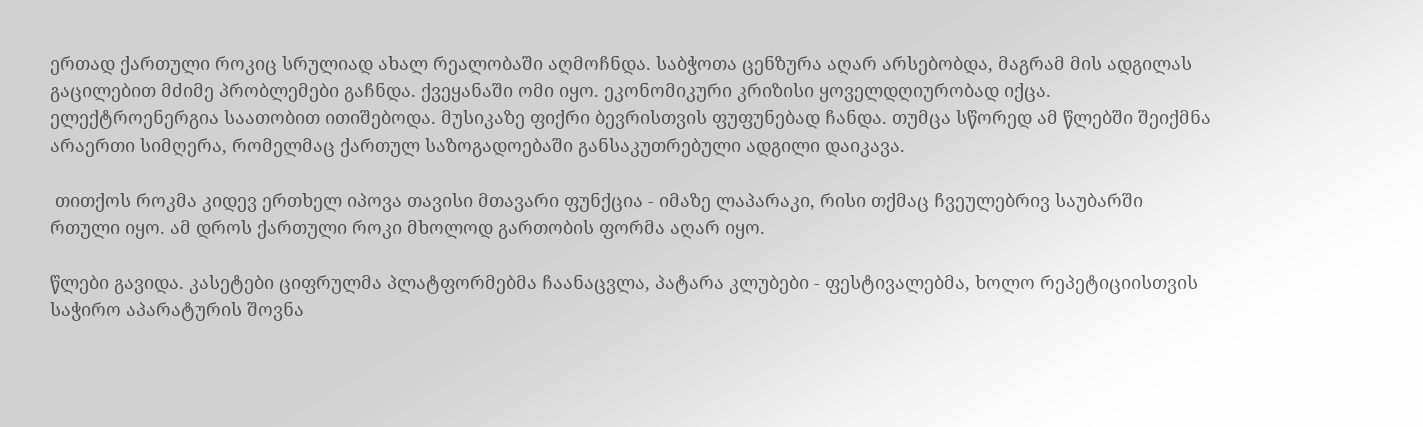ერთად ქართული როკიც სრულიად ახალ რეალობაში აღმოჩნდა. საბჭოთა ცენზურა აღარ არსებობდა, მაგრამ მის ადგილას გაცილებით მძიმე პრობლემები გაჩნდა. ქვეყანაში ომი იყო. ეკონომიკური კრიზისი ყოველდღიურობად იქცა. ელექტროენერგია საათობით ითიშებოდა. მუსიკაზე ფიქრი ბევრისთვის ფუფუნებად ჩანდა. თუმცა სწორედ ამ წლებში შეიქმნა არაერთი სიმღერა, რომელმაც ქართულ საზოგადოებაში განსაკუთრებული ადგილი დაიკავა.

 თითქოს როკმა კიდევ ერთხელ იპოვა თავისი მთავარი ფუნქცია - იმაზე ლაპარაკი, რისი თქმაც ჩვეულებრივ საუბარში რთული იყო. ამ დროს ქართული როკი მხოლოდ გართობის ფორმა აღარ იყო.

წლები გავიდა. კასეტები ციფრულმა პლატფორმებმა ჩაანაცვლა, პატარა კლუბები - ფესტივალებმა, ხოლო რეპეტიციისთვის საჭირო აპარატურის შოვნა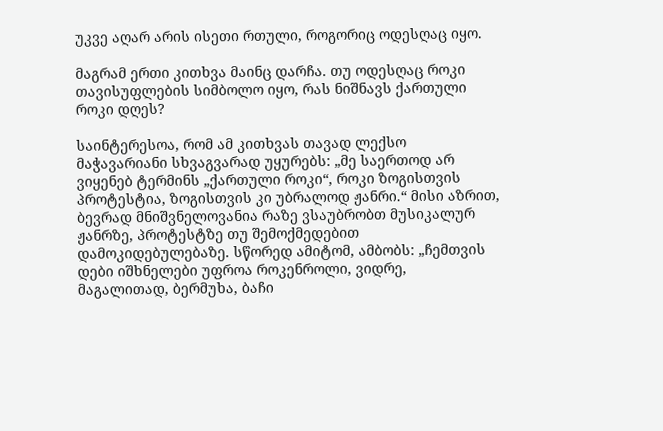უკვე აღარ არის ისეთი რთული, როგორიც ოდესღაც იყო.

მაგრამ ერთი კითხვა მაინც დარჩა. თუ ოდესღაც როკი თავისუფლების სიმბოლო იყო, რას ნიშნავს ქართული როკი დღეს?

საინტერესოა, რომ ამ კითხვას თავად ლექსო მაჭავარიანი სხვაგვარად უყურებს: „მე საერთოდ არ ვიყენებ ტერმინს „ქართული როკი“, როკი ზოგისთვის პროტესტია, ზოგისთვის კი უბრალოდ ჟანრი.“ მისი აზრით, ბევრად მნიშვნელოვანია რაზე ვსაუბრობთ მუსიკალურ ჟანრზე, პროტესტზე თუ შემოქმედებით დამოკიდებულებაზე. სწორედ ამიტომ, ამბობს: „ჩემთვის დები იშხნელები უფროა როკენროლი, ვიდრე, მაგალითად, ბერმუხა, ბაჩი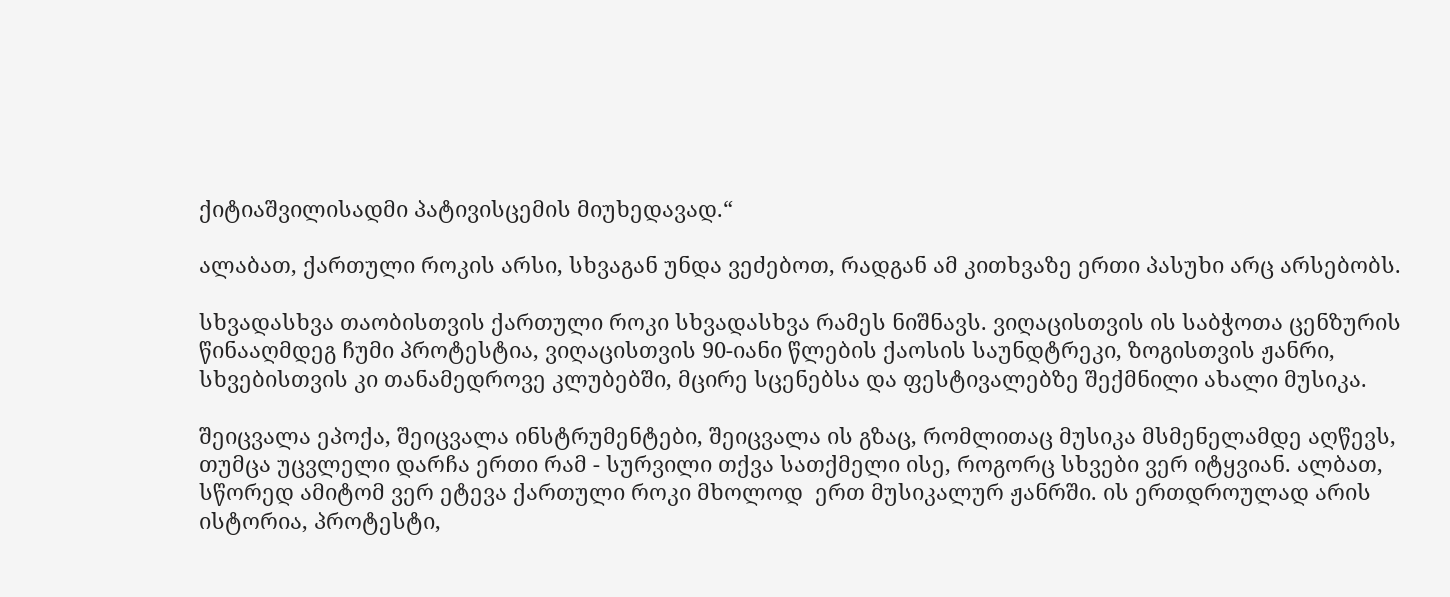ქიტიაშვილისადმი პატივისცემის მიუხედავად.“

ალაბათ, ქართული როკის არსი, სხვაგან უნდა ვეძებოთ, რადგან ამ კითხვაზე ერთი პასუხი არც არსებობს.

სხვადასხვა თაობისთვის ქართული როკი სხვადასხვა რამეს ნიშნავს. ვიღაცისთვის ის საბჭოთა ცენზურის წინააღმდეგ ჩუმი პროტესტია, ვიღაცისთვის 90-იანი წლების ქაოსის საუნდტრეკი, ზოგისთვის ჟანრი, სხვებისთვის კი თანამედროვე კლუბებში, მცირე სცენებსა და ფესტივალებზე შექმნილი ახალი მუსიკა.

შეიცვალა ეპოქა, შეიცვალა ინსტრუმენტები, შეიცვალა ის გზაც, რომლითაც მუსიკა მსმენელამდე აღწევს, თუმცა უცვლელი დარჩა ერთი რამ - სურვილი თქვა სათქმელი ისე, როგორც სხვები ვერ იტყვიან. ალბათ, სწორედ ამიტომ ვერ ეტევა ქართული როკი მხოლოდ  ერთ მუსიკალურ ჟანრში. ის ერთდროულად არის ისტორია, პროტესტი,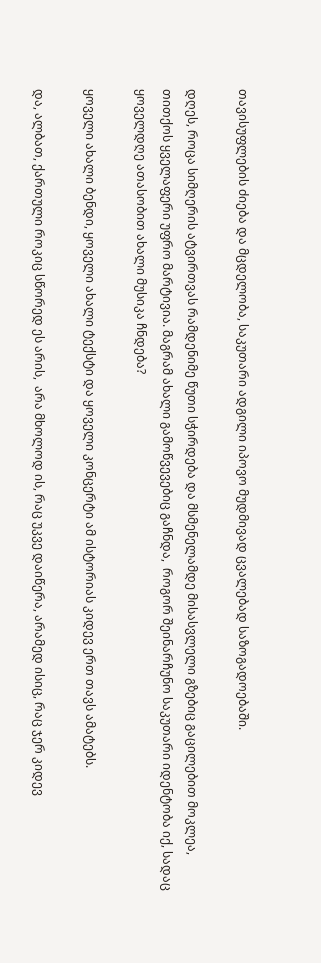თავისუფლების ძიება და მცდელობა, საკუთარი ადგილი იპოვო მუდმივად ცვალებად საზოგადოებაში.

დღეს, როცა სიმღერის ატვირთვას რამდენიმე წუთი სჭირდება და მსმენელამდე მისასვლელი გზებიც გაცილებით მოკლეა, თითქოს ყველაფერი უფრო მარტივია. მაგრამ ახალი გამოწვევებიც გაჩნდა,  როგორ შეინარჩუნო საკუთარი იდენტობა იქ, სადაც ყოველდღე ათასობით ახალი მუსიკა ჩნდება?

ყოველი ახალი ბენდი, ყოველი ახალი ტექსტი და ყოველი კონცერტი ამ ისტორიას კიდევ ერთ თავს ამატებს.

და, ალბათ, ქართული როკიც სწორედ ეს არის,  არა მხოლოდ ის, რაც უკვე დაიწერა, არამედ ისიც, რაც ჯერ კიდევ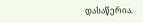დასაწერია.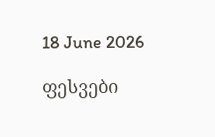18 June 2026

ფესვები